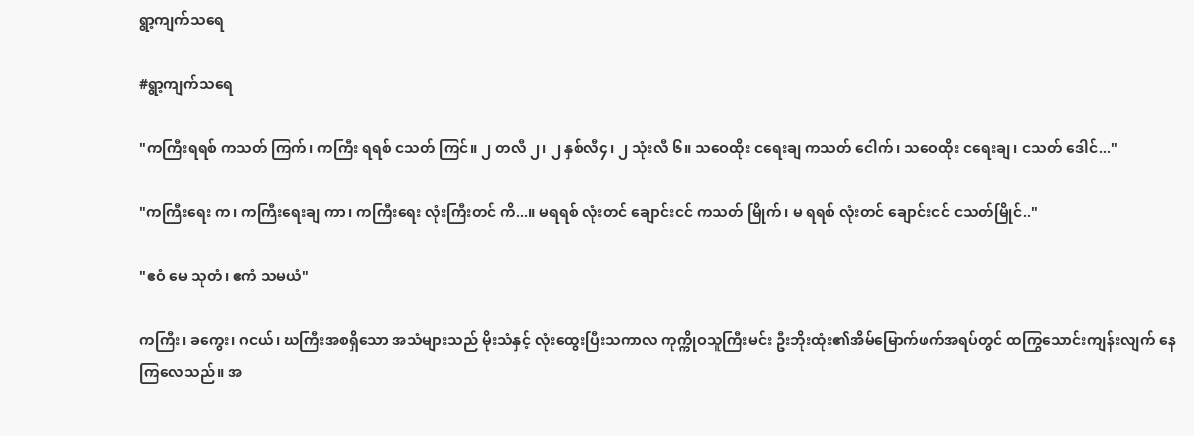ရွာ့ကျက်သရေ

#ရွာ့ကျက်သရေ

"ကကြီးရရစ် ကသတ် ကြက်၊ ကကြီး ရရစ် ငသတ် ကြင်။ ၂ တလီ ၂၊ ၂ နှစ်လီ၄၊ ၂ သုံးလီ ၆။ သဝေထိုး ငရေးချ ကသတ် ငေါက်၊ သဝေထိုး ငရေးချ၊ ငသတ် ဒေါင်..."

"ကကြီးရေး က၊ ကကြီးရေးချ ကာ၊ ကကြီးရေး လုံးကြီးတင် ကိ...။ မရရစ် လုံးတင် ချောင်းငင် ကသတ် မြိုက်၊ မ ရရစ် လုံးတင် ချောင်းငင် ငသတ်မြိုင်.."

"ဧဝံ မေ သုတံ၊ ဧကံ သမယံ"

ကကြီး၊ ခကွေး၊ ဂငယ်၊ ဃကြီးအစရှိသော အသံများသည် မိုးသံနှင့် လုံးထွေးပြီးသကာလ ကုက္ကိုဝသူကြီးမင်း ဦးဘိုးထုံး၏အိမ်မြောက်ဖက်အရပ်တွင် ထကြွသောင်းကျန်းလျက် နေကြလေသည်။ အ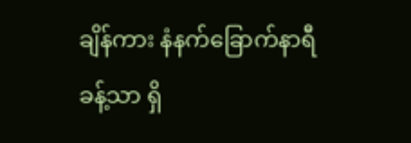ချိန်ကား နံနက်ခြောက်နာရီခန့်သာ ရှိ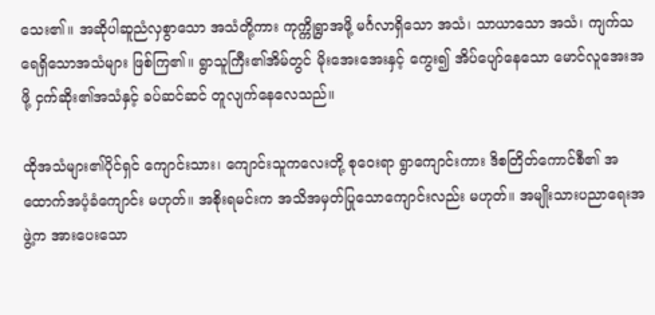သေး၏။ အဆိုပါဆူညံလှစွာသော အသံတို့ကား ကုက္ကိုရွာအဖို့ မင်္ဂလာရှိသော အသံ၊ သာယာသော အသံ၊ ကျက်သရေရှိသောအသံများ ဖြစ်ကြ၏။ ရွာသူကြီး၏အိမ်တွင် မိုးအေးအေးနှင့် ကွေး၍ အိပ်ပျော်နေသော မောင်လူအေးအဖို့ ငှက်ဆိုး၏အသံနှင့် ခပ်ဆင်ဆင် တူလျက်နေလေသည်။

ထိုအသံများ၏ပိုင်ရှင် ကျောင်းသား၊ ကျောင်းသူကလေးတို့ စုဝေးရာ ရွာကျောင်းကား ဒိစတြိတ်ကောင်စီ၏ အထောက်အပံ့ခံကျောင်း မဟုတ်။ အစိုးရမင်းက အသိအမှတ်ပြုသောကျောင်းလည်း မဟုတ်။ အမျိုးသားပညာရေးအဖွဲ့က အားပေးသော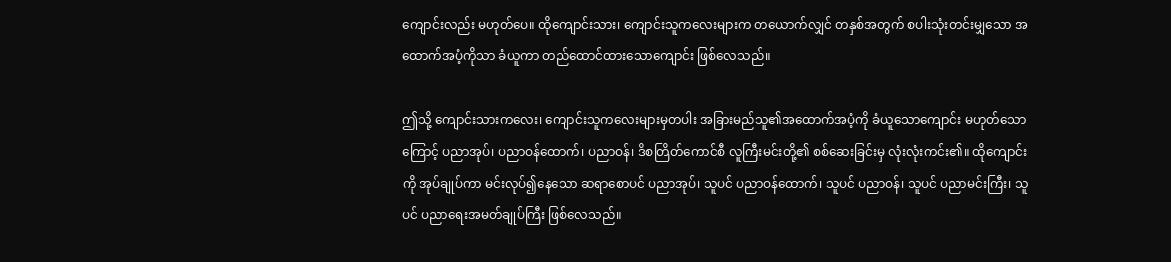ကျောင်းလည်း မဟုတ်ပေ။ ထိုကျောင်းသား၊ ကျောင်းသူကလေးများက တယောက်လျှင် တနှစ်အတွက် စပါးသုံးတင်းမျှသော အထောက်အပံ့ကိုသာ ခံယူကာ တည်ထောင်ထားသောကျောင်း ဖြစ်လေသည်။

ဤသို့ ကျောင်းသားကလေး၊ ကျောင်းသူကလေးများမှတပါး အခြားမည်သူ၏အထောက်အပံ့ကို ခံယူသောကျောင်း မဟုတ်သောကြောင့် ပညာအုပ်၊ ပညာဝန်ထောက်၊ ပညာဝန်၊ ဒိစတြိတ်ကောင်စီ လူကြီးမင်းတို့၏ စစ်ဆေးခြင်းမှ လုံးလုံးကင်း၏။ ထိုကျောင်းကို အုပ်ချုပ်ကာ မင်းလုပ်၍နေသော ဆရာစောပင် ပညာအုပ်၊ သူပင် ပညာဝန်ထောက်၊ သူပင် ပညာဝန်၊ သူပင် ပညာမင်းကြီး၊ သူပင် ပညာရေးအမတ်ချုပ်ကြီး ဖြစ်လေသည်။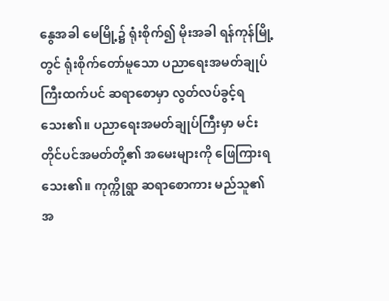နွေအခါ မေမြို့၌ ရုံးစိုက်၍ မိုးအခါ ရန်ကုန်မြို့တွင် ရုံးစိုက်တော်မူသော ပညာရေးအမတ်ချုပ်ကြီးထက်ပင် ဆရာစောမှာ လွတ်လပ်ခွင့်ရသေး၏။ ပညာရေးအမတ်ချုပ်ကြီးမှာ မင်းတိုင်ပင်အမတ်တို့၏ အမေးများကို ဖြေကြားရသေး၏။ ကုက္ကိုရွာ ဆရာစောကား မည်သူ၏အ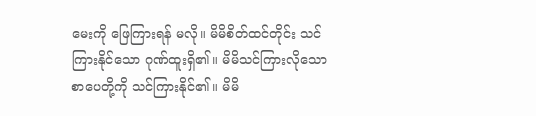မေးကို ဖြေကြားရန် မလို။ မိမိစိတ်ထင်တိုင်း သင်ကြားနိုင်သော ဂုဏ်ထူးရှိ၏။ မိမိသင်ကြားလိုသော စာပေတို့ကို သင်ကြားနိုင်၏။ မိမိ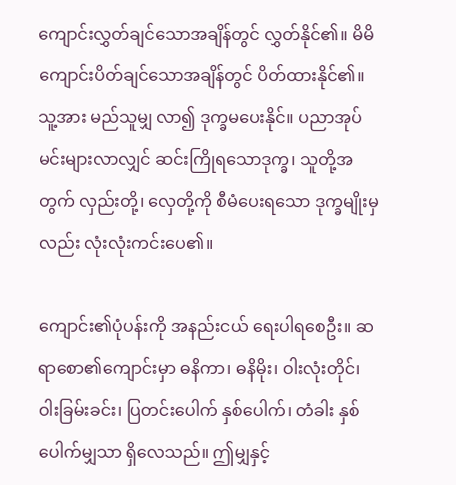ကျောင်းလွှတ်ချင်သောအချိန်တွင် လွှတ်နိုင်၏။ မိမိ ကျောင်းပိတ်ချင်သောအချိန်တွင် ပိတ်ထားနိုင်၏။ သူ့အား မည်သူမျှ လာ၍ ဒုက္ခမပေးနိုင်။ ပညာအုပ်မင်းများလာလျှင် ဆင်းကြိုရသောဒုက္ခ၊ သူတို့အတွက် လှည်းတို့၊ လှေတို့ကို စီမံပေးရသော ဒုက္ခမျိုးမှလည်း လုံးလုံးကင်းပေ၏။

ကျောင်း၏ပုံပန်းကို အနည်းငယ် ရေးပါရစေဦး။ ဆရာစော၏ကျောင်းမှာ ဓနိကာ၊ ဓနိမိုး၊ ဝါးလုံးတိုင်၊ ဝါးခြမ်းခင်း၊ ပြတင်းပေါက် နှစ်ပေါက်၊ တံခါး နှစ်ပေါက်မျှသာ ရှိလေသည်။ ဤမျှနှင့်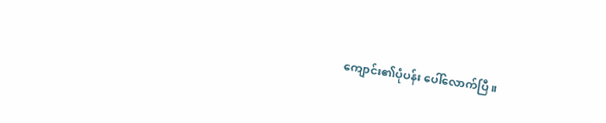ကျောင်း၏ပုံပန်း ပေါ်လောက်ပြီ။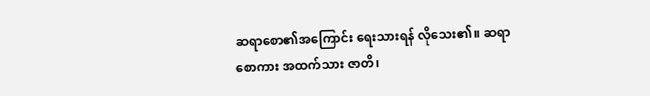ဆရာစော၏အကြောင်း ရေးသားရန် လိုသေး၏။ ဆရာစောကား အထက်သား ဇာတိ၊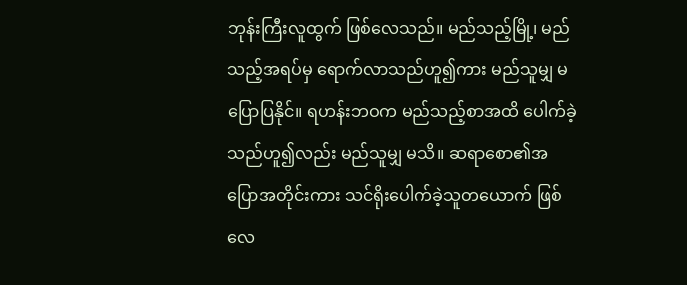ဘုန်းကြီးလူထွက် ဖြစ်လေသည်။ မည်သည့်မြို့၊ မည်သည့်အရပ်မှ ရောက်လာသည်ဟူ၍ကား မည်သူမျှ မပြောပြနိုင်။ ရဟန်းဘဝက မည်သည့်စာအထိ ပေါက်ခဲ့သည်ဟူ၍လည်း မည်သူမျှ မသိ။ ဆရာစော၏အပြောအတိုင်းကား သင်ရိုးပေါက်ခဲ့သူတယောက် ဖြစ်လေ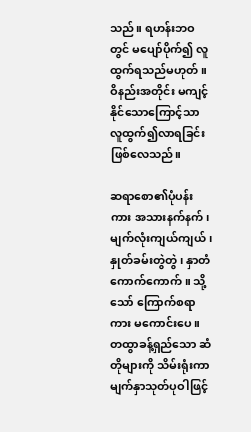သည်။ ရဟန်းဘဝတွင် မပျော်ပိုက်၍ လူထွက်ရသည်မဟုတ်။ ဝိနည်းအတိုင်း မကျင့်နိုင်သောကြောင့်သာ လူထွက်၍လာရခြင်း ဖြစ်လေသည်။

ဆရာစော၏ပုံပန်းကား အသားနက်နက်၊ မျက်လုံးကျယ်ကျယ်၊ နှုတ်ခမ်းတွဲတွဲ၊ နှာတံကောက်ကောက်။ သို့သော် ကြောက်စရာကား မကောင်းပေ။ တထွာခန့်ရှည်သော ဆံတိုများကို သိမ်းရုံးကာ မျက်နှာသုတ်ပုဝါဖြင့်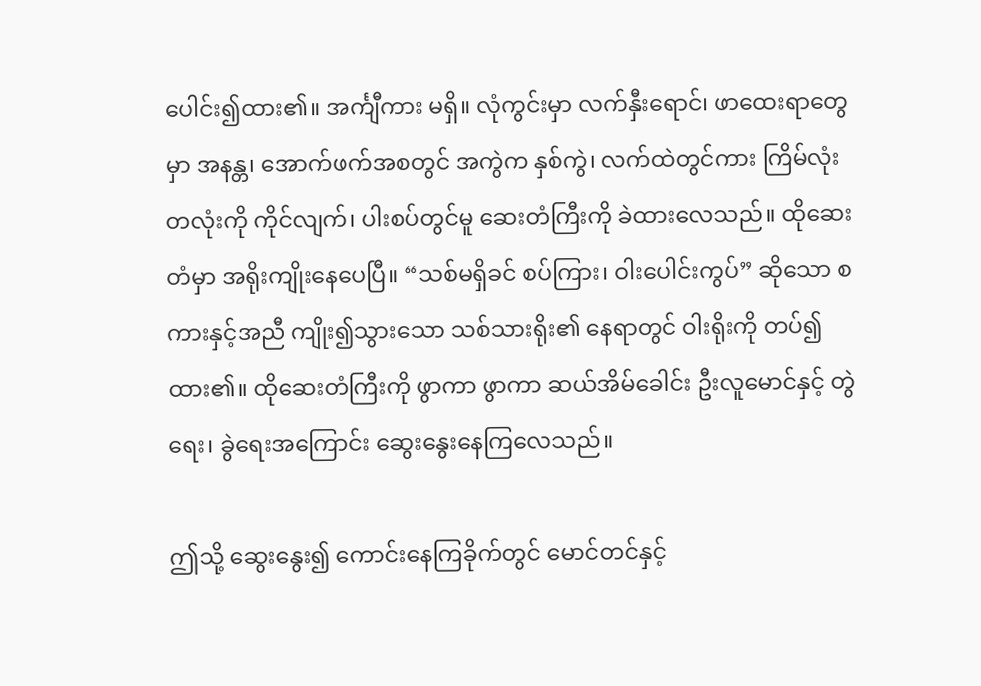ပေါင်း၍ထား၏။ အင်္ကျီကား မရှိ။ လုံကွင်းမှာ လက်နှီးရောင်၊ ဖာထေးရာတွေမှာ အနန္တ၊ အောက်ဖက်အစတွင် အကွဲက နှစ်ကွဲ၊ လက်ထဲတွင်ကား ကြိမ်လုံးတလုံးကို ကိုင်လျက်၊ ပါးစပ်တွင်မူ ဆေးတံကြီးကို ခဲထားလေသည်။ ထိုဆေးတံမှာ အရိုးကျိုးနေပေပြီ။ “သစ်မရှိခင် စပ်ကြား၊ ဝါးပေါင်းကွပ်” ဆိုသော စကားနှင့်အညီ ကျိုး၍သွားသော သစ်သားရိုး၏ နေရာတွင် ဝါးရိုးကို တပ်၍ထား၏။ ထိုဆေးတံကြီးကို ဖွာကာ ဖွာကာ ဆယ်အိမ်ခေါင်း ဦးလူမောင်နှင့် တွဲရေး၊ ခွဲရေးအကြောင်း ဆွေးနွေးနေကြလေသည်။

ဤသို့ ဆွေးနွေး၍ ကောင်းနေကြခိုက်တွင် မောင်တင်နှင့်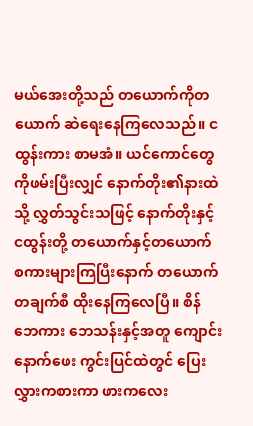မယ်အေးတို့သည် တယောက်ကိုတယောက် ဆဲရေးနေကြလေသည်။ ငထွန်းကား စာမအံ။ ယင်ကောင်တွေကိုဖမ်းပြီးလျှင် နောက်တိုး၏နားထဲသို့ လွှတ်သွင်းသဖြင့် နောက်တိုးနှင့် ငထွန်းတို့ တယောက်နှင့်တယောက် စကားများကြပြီးနောက် တယောက် တချက်စီ ထိုးနေကြလေပြီ။ စိန်ဘေကား ဘေသန်းနှင့်အတူ ကျောင်းနောက်ဖေး ကွင်းပြင်ထဲတွင် ပြေးလွှားကစားကာ ဖားကလေး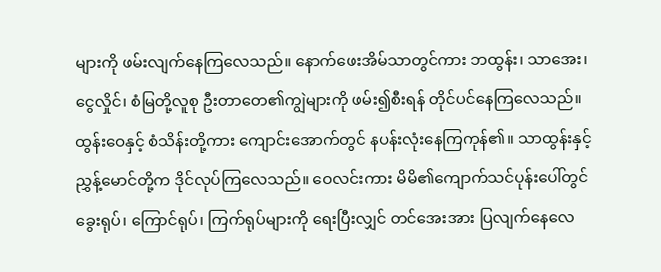များကို ဖမ်းလျက်နေကြလေသည်။ နောက်ဖေးအိမ်သာတွင်ကား ဘထွန်း၊ သာအေး၊ ငွေလှိုင်၊ စံမြတို့လူစု ဦးတာတေ၏ကျွဲများကို ဖမ်း၍စီးရန် တိုင်ပင်နေကြလေသည်။ ထွန်းဝေနှင့် စံသိန်းတို့ကား ကျောင်းအောက်တွင် နပန်းလုံးနေကြကုန်၏။ သာထွန်းနှင့် ညွှန့်မောင်တို့က ဒိုင်လုပ်ကြလေသည်။ ဝေလင်းကား မိမိ၏ကျောက်သင်ပုန်းပေါ်တွင် ခွေးရုပ်၊ ကြောင်ရုပ်၊ ကြက်ရုပ်များကို ရေးပြီးလျှင် တင်အေးအား ပြလျက်နေလေ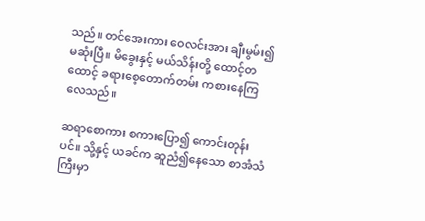သည်။ တင်အေးကား ဝေလင်းအား ချီးမွမ်း၍မဆုံးပြီ။ မိခွေးနှင့် မယ်သိန်းတို့ ထောင့်တထောင့် ခရားစေ့တောက်တမ်း ကစားနေကြလေသည်။

ဆရာစောကား စကားပြော၍ ကောင်းတုန်းပင်။ သို့နှင့် ယခင်က ဆူညံ၍နေသော စာအံသံကြီးမှာ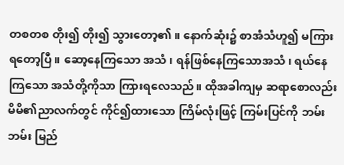တစတစ တိုး၍ တိုး၍ သွားတော့၏။ နောက်ဆုံး၌ စာအံသံဟူ၍ မကြားရတော့ပြီ။ ဆော့နေကြသော အသံ၊ ရန်ဖြစ်နေကြသောအသံ၊ ရယ်နေကြသော အသံတို့ကိုသာ ကြားရလေသည်။ ထိုအခါကျမှ ဆရာစောလည်း မိမိ၏ညာလက်တွင် ကိုင်၍ထားသော ကြိမ်လုံးဖြင့် ကြမ်းပြင်ကို ဘမ်း ဘမ်း မြည်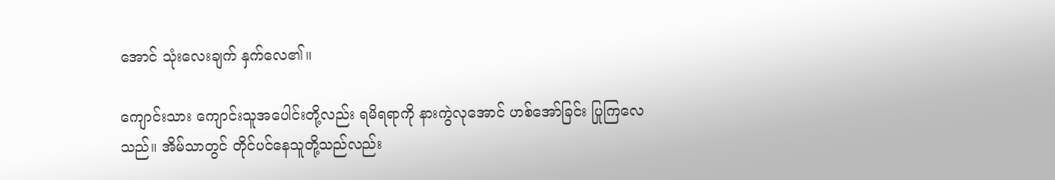အောင် သုံးလေးချက် နှက်လေ၏။

ကျောင်းသား ကျောင်းသူအပေါင်းတို့လည်း ရမိရရာကို နားကွဲလုအောင် ဟစ်အော်ခြင်း ပြုကြလေသည်။ အိမ်သာတွင် တိုင်ပင်နေသူတို့သည်လည်း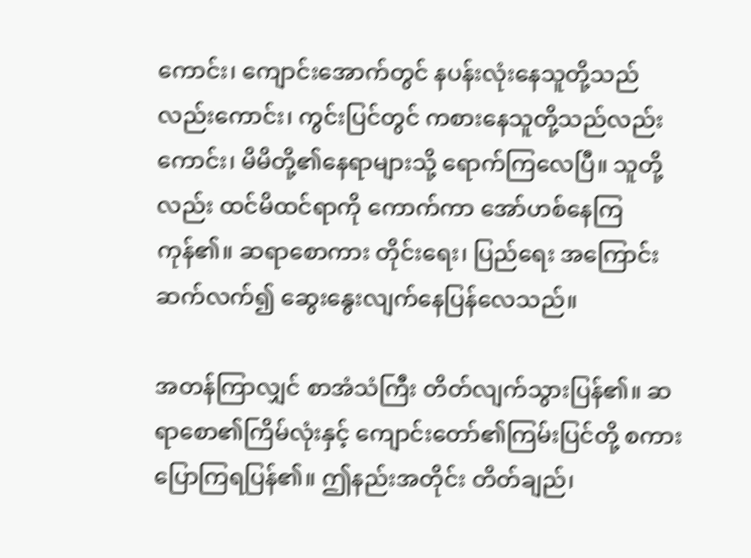ကောင်း၊ ကျောင်းအောက်တွင် နပန်းလုံးနေသူတို့သည်လည်းကောင်း၊ ကွင်းပြင်တွင် ကစားနေသူတို့သည်လည်းကောင်း၊ မိမိတို့၏နေရာများသို့ ရောက်ကြလေပြီ။ သူတို့လည်း ထင်မိထင်ရာကို ကောက်ကာ အော်ဟစ်နေကြကုန်၏။ ဆရာစောကား တိုင်းရေး၊ ပြည်ရေး အကြောင်း ဆက်လက်၍ ဆွေးနွေးလျက်နေပြန်လေသည်။

အတန်ကြာလျှင် စာအံသံကြီး တိတ်လျက်သွားပြန်၏။ ဆရာစော၏ကြိမ်လုံးနှင့် ကျောင်းတော်၏ကြမ်းပြင်တို့ စကားပြောကြရပြန်၏။ ဤနည်းအတိုင်း တိတ်ချည်၊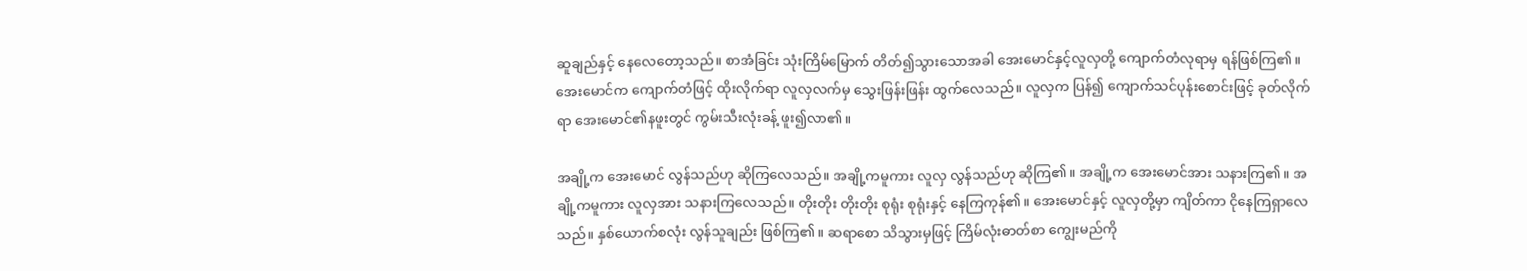ဆူချည်နှင့် နေလေတော့သည်။ စာအံခြင်း သုံးကြိမ်မြောက် တိတ်၍သွားသောအခါ အေးမောင်နှင့်လူလှတို့ ကျောက်တံလုရာမှ ရန်ဖြစ်ကြ၏။ အေးမောင်က ကျောက်တံဖြင့် ထိုးလိုက်ရာ လူလှလက်မှ သွေးဖြန်းဖြန်း ထွက်လေသည်။ လူလှက ပြန်၍ ကျောက်သင်ပုန်းစောင်းဖြင့် ခုတ်လိုက်ရာ အေးမောင်၏နဖူးတွင် ကွမ်းသီးလုံးခန့် ဖူး၍လာ၏။

အချို့က အေးမောင် လွန်သည်ဟု ဆိုကြလေသည်။ အချို့ကမူကား လူလှ လွန်သည်ဟု ဆိုကြ၏။ အချို့က အေးမောင်အား သနားကြ၏။ အချို့ကမူကား လူလှအား သနားကြလေသည်။ တိုးတိုး တိုးတိုး စုရုံး စုရုံးနှင့် နေကြကုန်၏။ အေးမောင်နှင့် လူလှတို့မှာ ကျိတ်ကာ ငိုနေကြရှာလေသည်။ နှစ်ယောက်စလုံး လွန်သူချည်း ဖြစ်ကြ၏။ ဆရာစော သိသွားမှဖြင့် ကြိမ်လုံးဓာတ်စာ ကျွေးမည်ကို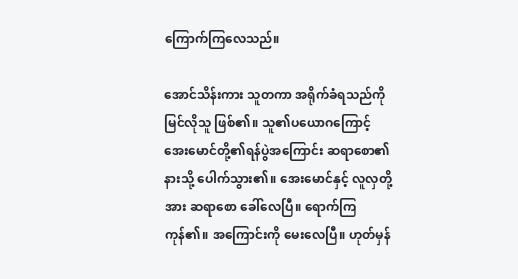ကြောက်ကြလေသည်။

အောင်သိန်းကား သူတကာ အရိုက်ခံရသည်ကို မြင်လိုသူ ဖြစ်၏။ သူ၏ပယောဂကြောင့် အေးမောင်တို့၏ရန်ပွဲအကြောင်း ဆရာစော၏နားသို့ ပေါက်သွား၏။ အေးမောင်နှင့် လူလှတို့အား ဆရာစော ခေါ်လေပြီ။ ရောက်ကြကုန်၏။ အကြောင်းကို မေးလေပြီ။ ဟုတ်မှန်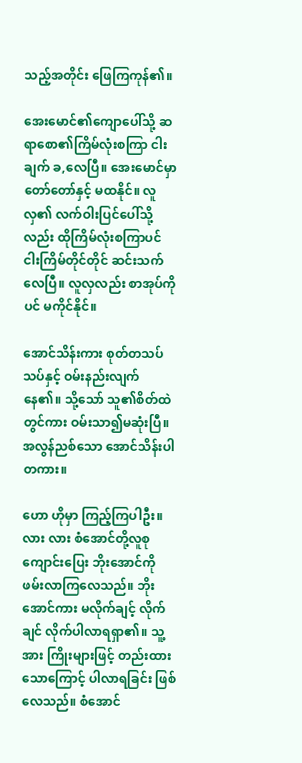သည့်အတိုင်း ဖြေကြကုန်၏။

အေးမောင်၏ကျောပေါ်သို့ ဆရာစော၏ကြိမ်လုံးစကြာ ငါးချက် ခ,လေပြီ။ အေးမောင်မှာ တော်တော်နှင့် မထနိုင်။ လူလှ၏ လက်ဝါးပြင်ပေါ်သို့လည်း ထိုကြိမ်လုံးစကြာပင် ငါးကြိမ်တိုင်တိုင် ဆင်းသက်လေပြီ။ လူလှလည်း စာအုပ်ကိုပင် မကိုင်နိုင်။

အောင်သိန်းကား စုတ်တသပ်သပ်နှင့် ဝမ်းနည်းလျက်နေ၏။ သို့သော် သူ၏စိတ်ထဲတွင်ကား ဝမ်းသာ၍မဆုံးပြီ။ အလွန်ညစ်သော အောင်သိန်းပါတကား။

ဟော ဟိုမှာ ကြည့်ကြပါဦး။ လား လား စံအောင်တို့လူစု ကျောင်းပြေး ဘိုးအောင်ကို ဖမ်းလာကြလေသည်။ ဘိုးအောင်ကား မလိုက်ချင့် လိုက်ချင် လိုက်ပါလာရရှာ၏။ သူ့အား ကြိုးများဖြင့် တည်းထားသောကြောင့် ပါလာရခြင်း ဖြစ်လေသည်။ စံအောင်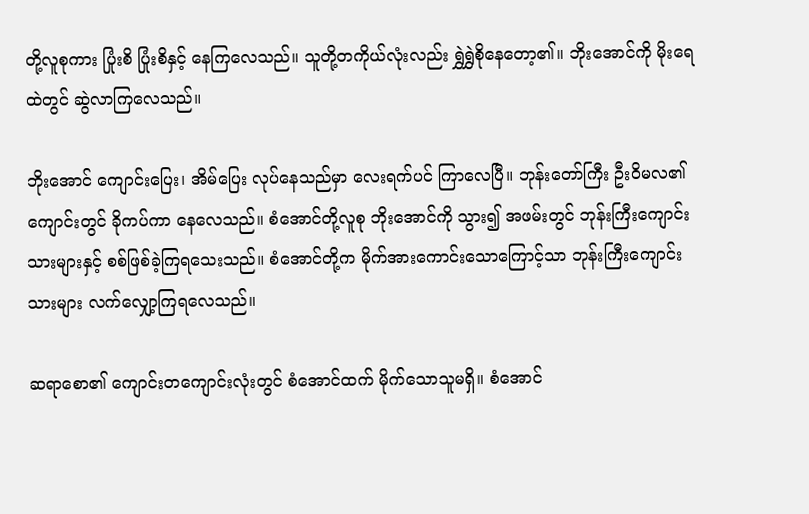တို့လူစုကား ပြုံးစိ ပြုံးစိနှင့် နေကြလေသည်။ သူတို့တကိုယ်လုံးလည်း ရွှဲရွှဲစိုနေတော့၏။ ဘိုးအောင်ကို မိုးရေထဲတွင် ဆွဲလာကြလေသည်။

ဘိုးအောင် ကျောင်းပြေး၊ အိမ်ပြေး လုပ်နေသည်မှာ လေးရက်ပင် ကြာလေပြီ။ ဘုန်းတော်ကြီး ဦးဝိမလ၏ကျောင်းတွင် ခိုကပ်ကာ နေလေသည်။ စံအောင်တို့လူစု ဘိုးအောင်ကို သွား၍ အဖမ်းတွင် ဘုန်းကြီးကျောင်းသားများနှင့် စစ်ဖြစ်ခဲ့ကြရသေးသည်။ စံအောင်တို့က မိုက်အားကောင်းသောကြောင့်သာ ဘုန်းကြီးကျောင်းသားများ လက်လျှော့ကြရလေသည်။

ဆရာစော၏ ကျောင်းတကျောင်းလုံးတွင် စံအောင်ထက် မိုက်သောသူမရှိ။ စံအောင်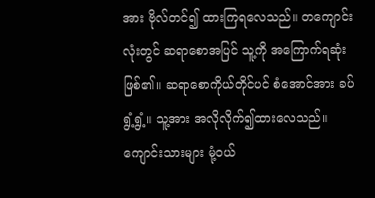အား ဗိုလ်တင်၍ ထားကြရလေသည်။ တကျောင်းလုံးတွင် ဆရာစောအပြင် သူ့ကို အကြောက်ရဆုံး ဖြစ်၏။ ဆရာစောကိုယ်တိုင်ပင် စံအောင်အား ခပ်ရွံ့ရွံ့။ သူ့အား အလိုလိုက်၍ထားလေသည်။ ကျောင်းသားများ မုံ့ဝယ်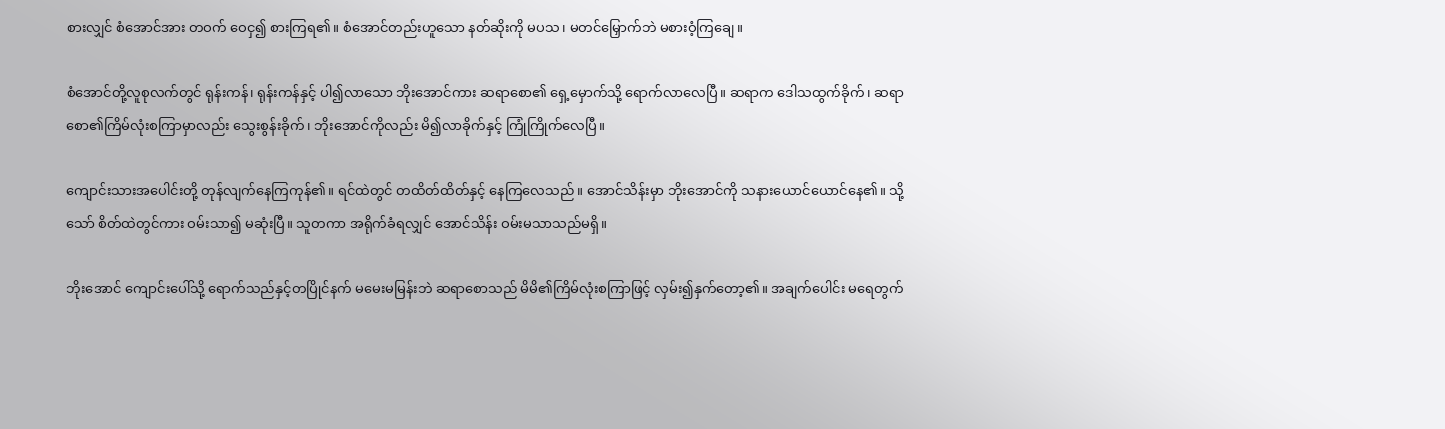စားလျှင် စံအောင်အား တဝက် ဝေငှ၍ စားကြရ၏။ စံအောင်တည်းဟူသော နတ်ဆိုးကို မပသ၊ မတင်မြှောက်ဘဲ မစားဝံ့ကြချေ။

စံအောင်တို့လူစုလက်တွင် ရုန်းကန်၊ ရုန်းကန်နှင့် ပါ၍လာသော ဘိုးအောင်ကား ဆရာစော၏ ရှေ့မှောက်သို့ ရောက်လာလေပြီ။ ဆရာက ဒေါသထွက်ခိုက်၊ ဆရာစော၏ကြိမ်လုံးစကြာမှာလည်း သွေးစွန်းခိုက်၊ ဘိုးအောင်ကိုလည်း မိ၍လာခိုက်နှင့် ကြုံကြိုက်လေပြီ။

ကျောင်းသားအပေါင်းတို့ တုန်လျက်နေကြကုန်၏။ ရင်ထဲတွင် တထိတ်ထိတ်နှင့် နေကြလေသည်။ အောင်သိန်းမှာ ဘိုးအောင်ကို သနားယောင်ယောင်နေ၏။ သို့သော် စိတ်ထဲတွင်ကား ဝမ်းသာ၍ မဆုံးပြီ။ သူတကာ အရိုက်ခံရလျှင် အောင်သိန်း ဝမ်းမသာသည်မရှိ။

ဘိုးအောင် ကျောင်းပေါ်သို့ ရောက်သည်နှင့်တပြိုင်နက် မမေးမမြန်းဘဲ ဆရာစောသည် မိမိ၏ကြိမ်လုံးစကြာဖြင့် လှမ်း၍နှက်တော့၏။ အချက်ပေါင်း မရေတွက်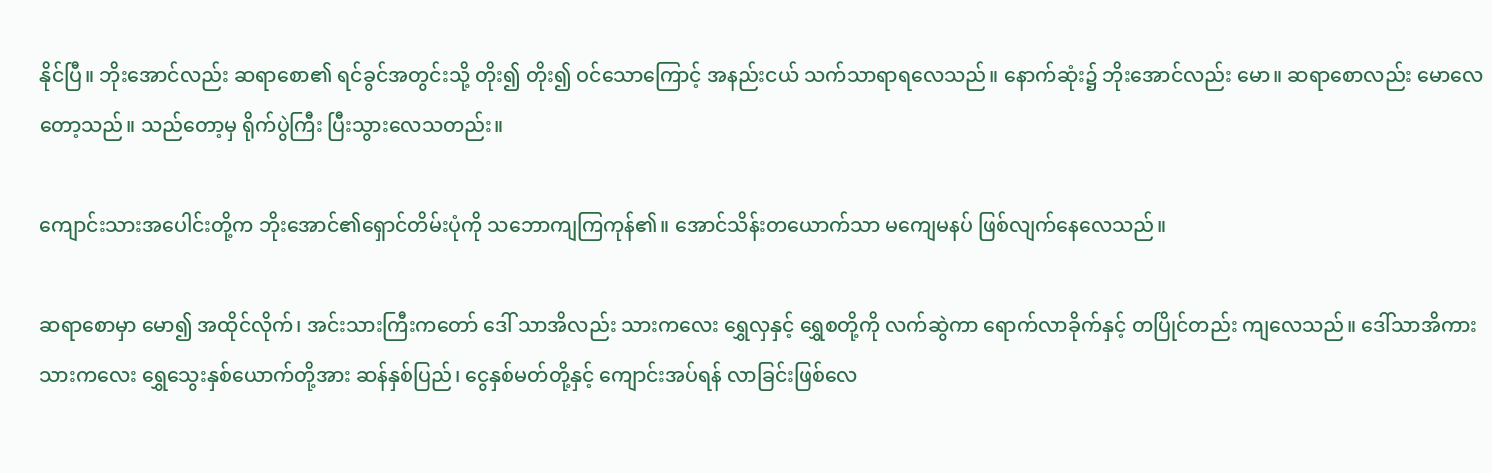နိုင်ပြီ။ ဘိုးအောင်လည်း ဆရာစော၏ ရင်ခွင်အတွင်းသို့ တိုး၍ တိုး၍ ဝင်သောကြောင့် အနည်းငယ် သက်သာရာရလေသည်။ နောက်ဆုံး၌ ဘိုးအောင်လည်း မော။ ဆရာစောလည်း မောလေတော့သည်။ သည်တော့မှ ရိုက်ပွဲကြီး ပြီးသွားလေသတည်း။

ကျောင်းသားအပေါင်းတို့က ဘိုးအောင်၏ရှောင်တိမ်းပုံကို သဘောကျကြကုန်၏။ အောင်သိန်းတယောက်သာ မကျေမနပ် ဖြစ်လျက်နေလေသည်။

ဆရာစောမှာ မော၍ အထိုင်လိုက်၊ အင်းသားကြီးကတော် ဒေါ် သာအိလည်း သားကလေး ရွှေလှနှင့် ရွှေစတို့ကို လက်ဆွဲကာ ရောက်လာခိုက်နှင့် တပြိုင်တည်း ကျလေသည်။ ဒေါ်သာအိကား သားကလေး ရွှေသွေးနှစ်ယောက်တို့အား ဆန်နှစ်ပြည်၊ ငွေနှစ်မတ်တို့နှင့် ကျောင်းအပ်ရန် လာခြင်းဖြစ်လေ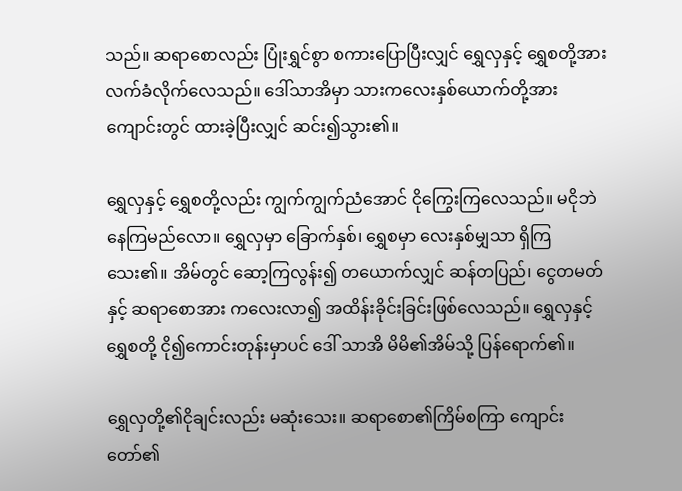သည်။ ဆရာစောလည်း ပြုံးရွှင်စွာ စကားပြောပြီးလျှင် ရွှေလှနှင့် ရွှေစတို့အား လက်ခံလိုက်လေသည်။ ဒေါ်သာအိမှာ သားကလေးနှစ်ယောက်တို့အား ကျောင်းတွင် ထားခဲ့ပြီးလျှင် ဆင်း၍သွား၏။

ရွှေလှနှင့် ရွှေစတို့လည်း ကျွက်ကျွက်ညံအောင် ငိုကြွေးကြလေသည်။ မငိုဘဲနေကြမည်လော။ ရွှေလှမှာ ခြောက်နှစ်၊ ရွှေစမှာ လေးနှစ်မျှသာ ရှိကြသေး၏။ အိမ်တွင် ဆော့ကြလွန်း၍ တယောက်လျှင် ဆန်တပြည်၊ ငွေတမတ်နှင့် ဆရာစောအား ကလေးလာ၍ အထိန်းခိုင်းခြင်းဖြစ်လေသည်။ ရွှေလှနှင့် ရွှေစတို့ ငို၍ကောင်းတုန်းမှာပင် ဒေါ် သာအိ မိမိ၏အိမ်သို့ ပြန်ရောက်၏။

ရွှေလှတို့၏ငိုချင်းလည်း မဆုံးသေး။ ဆရာစော၏ကြိမ်စကြာ ကျောင်းတော်၏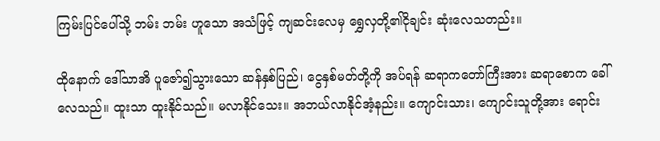ကြမ်းပြင်ပေါ်သို့ ဘမ်း ဘမ်း ဟူသော အသံဖြင့် ကျဆင်းလေမှ ရွှေလှတို့၏ငိုချင်း ဆုံးလေသတည်း။

ထိုနောက် ဒေါ်သာအိ ပူဇော်၍သွားသော ဆန်နှစ်ပြည်၊ ငွေနှစ်မတ်တို့ကို အပ်ရန် ဆရာကတော်ကြီးအား ဆရာစောက ခေါ်လေသည်။ ထူးသာ ထူးနိုင်သည်။ မလာနိုင်သေး။ အဘယ်လာနိုင်အံ့နည်း။ ကျောင်းသား၊ ကျောင်းသူတို့အား ရောင်း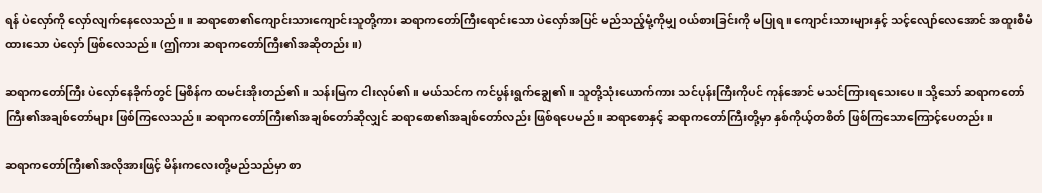ရန် ပဲလှော်ကို လှော်လျက်နေလေသည်။ ။ ဆရာစော၏ကျောင်းသားကျောင်းသူတို့ကား ဆရာကတော်ကြီးရောင်းသော ပဲလှော်အပြင် မည်သည့်မုံ့ကိုမျှ ဝယ်စားခြင်းကို မပြုရ။ ကျောင်းသားများနှင့် သင့်လျော်လေအောင် အထူးစီမံထားသော ပဲလှော် ဖြစ်လေသည်။ (ဤကား ဆရာကတော်ကြီး၏အဆိုတည်း။)

ဆရာကတော်ကြီး ပဲလှော်နေခိုက်တွင် မြစိန်က ထမင်းအိုးတည်၏။ သန်းမြက ငါးလုပ်၏။ မယ်သင်က ကင်ပွန်းရွက်ချွေ၏။ သူတို့သုံးယောက်ကား သင်ပုန်းကြီးကိုပင် ကုန်အောင် မသင်ကြားရသေးပေ။ သို့သော် ဆရာကတော်ကြီး၏အချစ်တော်များ ဖြစ်ကြလေသည်။ ဆရာကတော်ကြီး၏အချစ်တော်ဆိုလျှင် ဆရာစော၏အချစ်တော်လည်း ဖြစ်ရပေမည်။ ဆရာစောနှင့် ဆရာကတော်ကြီးတို့မှာ နှစ်ကိုယ့်တစိတ် ဖြစ်ကြသောကြောင့်ပေတည်း။

ဆရာကတော်ကြီး၏အလိုအားဖြင့် မိန်းကလေးတို့မည်သည်မှာ စာ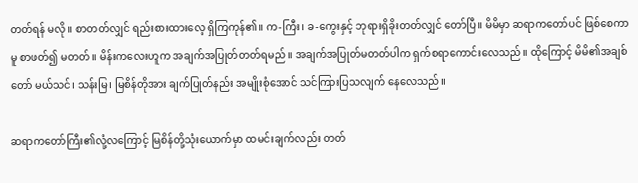တတ်ရန် မလို။ စာတတ်လျှင် ရည်းစားထားလေ့ ရှိကြကုန်၏။ က-ကြီး၊ ခ-ကွေးနှင့် ဘုရားရှိခိုးတတ်လျှင် တော်ပြီ။ မိမိမှာ ဆရာကတော်ပင် ဖြစ်စေကာမူ စာဖတ်၍ မတတ်။ မိန်းကလေးဟူက အချက်အပြုတ်တတ်ရမည်။ အချက်အပြုတ်မတတ်ပါက ရှက်စရာကောင်းလေသည်။ ထိုကြောင့် မိမိ၏အချစ်တော် မယ်သင်၊ သန်းမြ၊ မြစိန်တိုအား ချက်ပြုတ်နည်း အမျိုးစုံအောင် သင်ကြားပြသလျက် နေလေသည်။

ဆရာကတော်ကြီး၏လုံ့လကြောင့် မြစိန်တို့သုံးယောက်မှာ ထမင်းချက်လည်း တတ်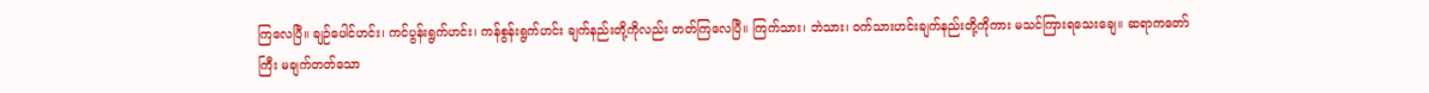ကြလေပြီ။ ချဉ်ပေါင်ဟင်း၊ ကင်ပွန်းရွက်ဟင်း၊ ကန်စွန်းရွက်ဟင်း ချက်နည်းတို့ကိုလည်း တတ်ကြလေပြီ။ ကြက်သား၊ ဘဲသား၊ ဝက်သားဟင်းချက်နည်းတို့ကိုကား မသင်ကြားရသေးချေ။ ဆရာကတော်ကြီး မချက်တတ်သော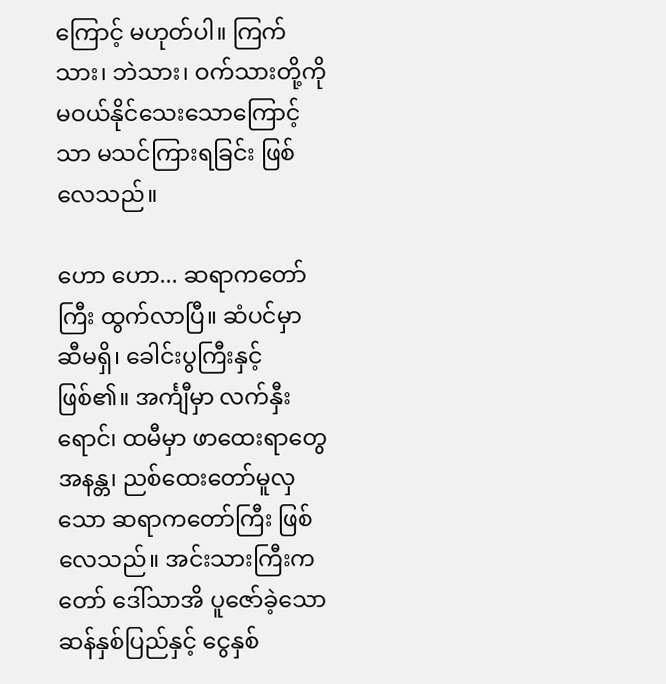ကြောင့် မဟုတ်ပါ။ ကြက်သား၊ ဘဲသား၊ ဝက်သားတို့ကို မဝယ်နိုင်သေးသောကြောင့်သာ မသင်ကြားရခြင်း ဖြစ်လေသည်။

ဟော ဟော... ဆရာကတော်ကြီး ထွက်လာပြီ။ ဆံပင်မှာ ဆီမရှိ၊ ခေါင်းပွကြီးနှင့်ဖြစ်၏။ အင်္ကျီမှာ လက်နှီးရောင်၊ ထမီမှာ ဖာထေးရာတွေ အနန္တ၊ ညစ်ထေးတော်မူလှသော ဆရာကတော်ကြီး ဖြစ်လေသည်။ အင်းသားကြီးကတော် ဒေါ်သာအိ ပူဇော်ခဲ့သော ဆန်နှစ်ပြည်နှင့် ငွေနှစ်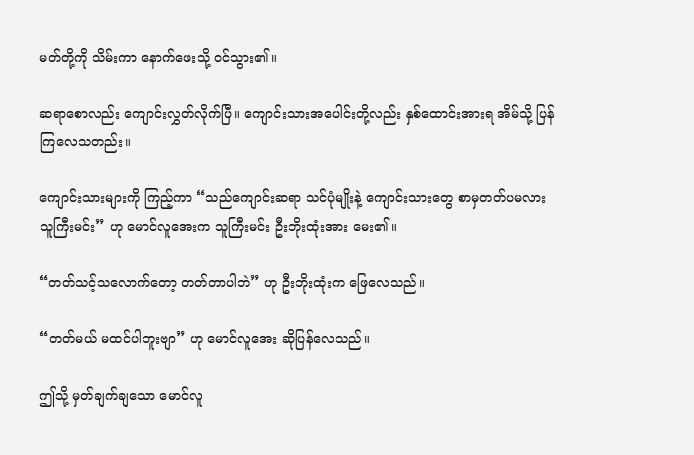မတ်တို့ကို သိမ်းကာ နောက်ဖေးသို့ ဝင်သွား၏။

ဆရာစောလည်း ကျောင်းလွှတ်လိုက်ပြီ။ ကျောင်းသားအပေါင်းတို့လည်း နှစ်ထောင်းအားရ အိမ်သို့ ပြန်ကြလေသတည်း။

ကျောင်းသားများကို ကြည့်ကာ “သည်ကျောင်းဆရာ သင်ပုံမျိုးနဲ့ ကျောင်းသားတွေ စာမှတတ်ပမလား သူကြီးမင်း” ဟု မောင်လူအေးက သူကြီးမင်း ဦးဘိုးထုံးအား မေး၏။

“တတ်သင့်သလောက်တော့ တတ်တာပါဘဲ” ဟု ဦးဘိုးထုံးက ဖြေလေသည်။

“တတ်မယ် မထင်ပါဘူးဗျာ” ဟု မောင်လူအေး ဆိုပြန်လေသည်။

ဤသို့ မှတ်ချက်ချသော မောင်လူ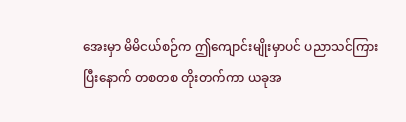အေးမှာ မိမိငယ်စဉ်က ဤကျောင်းမျိုးမှာပင် ပညာသင်ကြားပြီးနောက် တစတစ တိုးတက်ကာ ယခုအ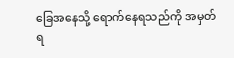ခြေအနေသို့ ရောက်နေရသည်ကို အမှတ်ရ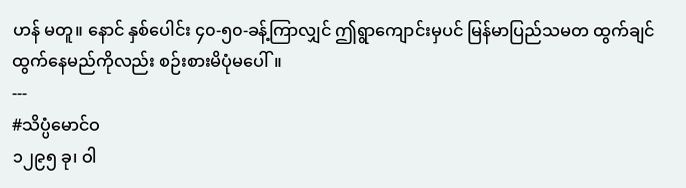ဟန် မတူ။ နောင် နှစ်ပေါင်း ၄၀-၅၀-ခန့်ကြာလျှင် ဤရွာကျောင်းမှပင် မြန်မာပြည်သမတ ထွက်ချင်ထွက်နေမည်ကိုလည်း စဉ်းစားမိပုံမပေါ်။
---
#သိပ္ပံမောင်ဝ
၁၂၉၅ ခု၊ ဝါ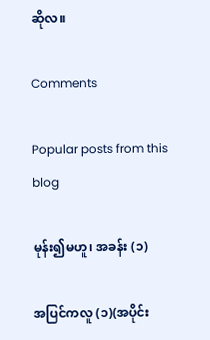ဆိုလ။

Comments

Popular posts from this blog

မုန်း၍မဟူ၊ အခန်း (၁)

အပြင်ကလူ (၁)(အပိုင်း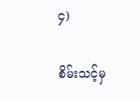၄)

စိမ်းသင့်မှ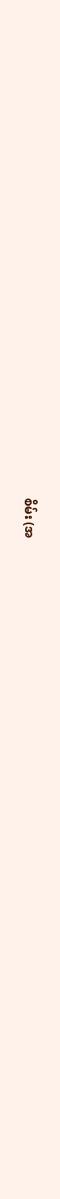စိမ်း (အ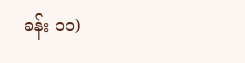ခန်း ၁၁)